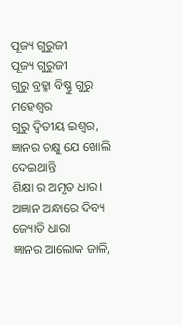ପୂଜ୍ୟ ଗୁରୁଜୀ
ପୂଜ୍ୟ ଗୁରୁଜୀ
ଗୁରୁ ବ୍ରହ୍ମା ବିଷ୍ଣୁ ଗୁରୁ ମହେଶ୍ୱର
ଗୁରୁ ଦ୍ଵିତୀୟ ଇଶ୍ଵର,
ଜ୍ଞାନର ଚକ୍ଷୁ ଯେ ଖୋଲି ଦେଇଥାନ୍ତି
ଶିକ୍ଷା ର ଅମୃତ ଧାର।
ଅଜ୍ଞାନ ଅନ୍ଧାରେ ଦିବ୍ୟ ଜ୍ୟୋତି ଧାରା
ଜ୍ଞାନର ଆଲୋକ ଜାଳି,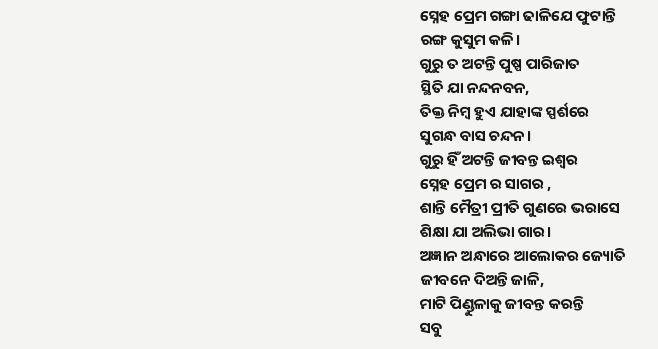ସ୍ନେହ ପ୍ରେମ ଗଙ୍ଗା ଢାଳିଯେ ଫୁଟାନ୍ତି
ରଙ୍ଗ କୁସୁମ କଳି।
ଗୁରୁ ତ ଅଟନ୍ତି ପୁଷ୍ପ ପାରିଜାତ
ସ୍ଥିତି ଯା ନନ୍ଦନବନ,
ତିକ୍ତ ନିମ୍ବ ହୁଏ ଯାହାଙ୍କ ସ୍ପର୍ଶରେ
ସୁଗନ୍ଧ ବାସ ଚନ୍ଦନ।
ଗୁରୁ ହିଁ ଅଟନ୍ତି ଜୀବନ୍ତ ଇଶ୍ଵର
ସ୍ନେହ ପ୍ରେମ ର ସାଗର ,
ଶାନ୍ତି ମୈତ୍ରୀ ପ୍ରୀତି ଗୁଣରେ ଭରାସେ
ଶିକ୍ଷା ଯା ଅଲିଭା ଗାର।
ଅଜ୍ଞାନ ଅନ୍ଧାରେ ଆଲୋକର ଜ୍ୟୋତି
ଜୀବନେ ଦିଅନ୍ତି ଜାଳି,
ମାଟି ପିଣ୍ଡୁଳାକୁ ଜୀବନ୍ତ କରନ୍ତି
ସବୁ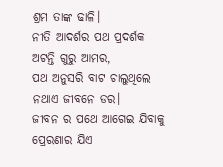ଶ୍ରମ ତାଙ୍କ ଢାଳି।
ନୀତି ଆଦର୍ଶର ପଥ ପ୍ରଦର୍ଶକ
ଅଟନ୍ତି ଗୁରୁ ଆମର,
ପଥ ଅନୁସରି ବାଟ ଚାଲୁଥିଲେ
ନଥାଏ ଜୀବନେ ଡର।
ଜୀବନ ର ପଥେ ଆଗେଇ ଯିବାକୁ
ପ୍ରେରଣାର ଯିଏ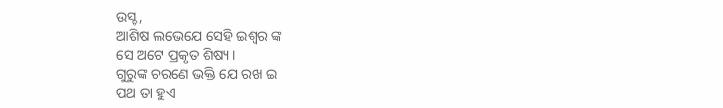ଉସ୍ଚ,
ଆଶିଷ ଲଭେଯେ ସେହି ଇଶ୍ଵର ଙ୍କ
ସେ ଅଟେ ପ୍ରକୃତ ଶିଷ୍ୟ।
ଗୁରୁଙ୍କ ଚରଣେ ଭକ୍ତି ଯେ ରଖ ଇ
ପଥ ତା ହୁଏ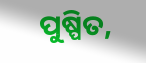ପୁଷ୍ପିତ,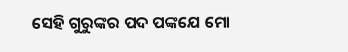ସେହି ଗୁରୁଙ୍କର ପଦ ପଙ୍କଯେ ମୋ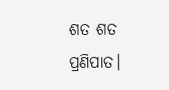ଶତ ଶତ ପ୍ରଣିପାତ।